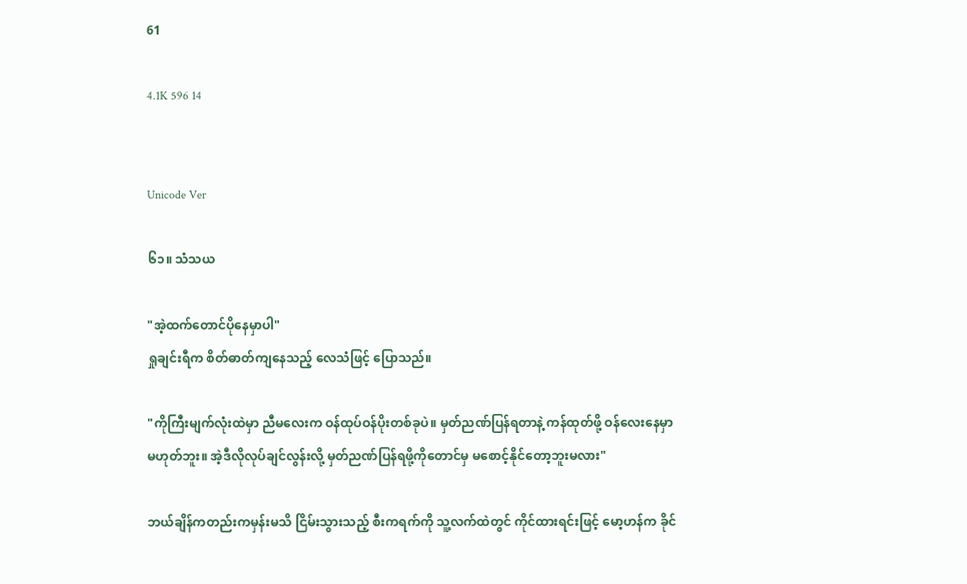61

4.1K 596 14


Unicode Ver

၆၁။ သံသယ

"အဲ့ထက်တောင်ပိုနေမှာပါ"
ရှုချင်းရီက စိတ်ဓာတ်ကျနေသည့် လေသံဖြင့် ပြောသည်။

"ကိုကြီးမျက်လုံးထဲမှာ ညီမလေးက ဝန်ထုပ်ဝန်ပိုးတစ်ခုပဲ။ မှတ်ညဏ်ပြန်ရတာနဲ့ ကန်ထုတ်ဖို့ ဝန်လေးနေမှာ မဟုတ်ဘူး။ အဲ့ဒီလိုလုပ်ချင်လွန်းလို့ မှတ်ညဏ်ပြန်ရဖို့ကိုတောင်မှ မစောင့်နိုင်တော့ဘူးမလား"

ဘယ်ချိန်ကတည်းကမှန်းမသိ ငြိမ်းသွားသည့် စီးကရက်ကို သူ့လက်ထဲတွင် ကိုင်ထားရင်းဖြင့် မော့ဟန်က ခိုင်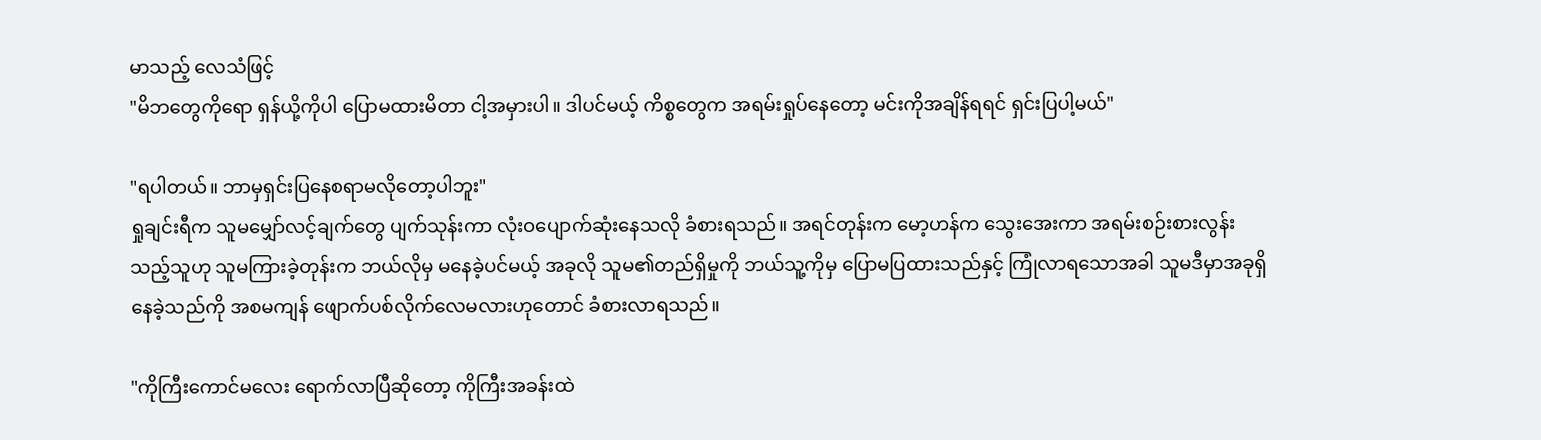မာသည့် လေသံဖြင့်
"မိဘတွေကိုရော ရှန်ယို့ကိုပါ ပြောမထားမိတာ ငါ့အမှားပါ။ ဒါပင်မယ့် ကိစ္စတွေက အရမ်းရှုပ်နေတော့ မင်းကိုအချိန်ရရင် ရှင်းပြပါ့မယ်"

"ရပါတယ်။ ဘာမှရှင်းပြနေစရာမလိုတော့ပါဘူး"
ရှုချင်းရီက သူမမျှော်လင့်ချက်တွေ ပျက်သုန်းကာ လုံးဝပျောက်ဆုံးနေသလို ခံစားရသည်။ အရင်တုန်းက မော့ဟန်က သွေးအေးကာ အရမ်းစဉ်းစားလွန်းသည့်သူဟု သူမကြားခဲ့တုန်းက ဘယ်လိုမှ မနေခဲ့ပင်မယ့် အခုလို သူမ၏တည်ရှိမှုကို ဘယ်သူ့ကိုမှ ပြောမပြထားသည်နှင့် ကြုံလာရသောအခါ သူမဒီမှာအခုရှိနေခဲ့သည်ကို အစမကျန် ဖျောက်ပစ်လိုက်လေမလားဟုတောင် ခံစားလာရသည်။

"ကိုကြီးကောင်မလေး ရောက်လာပြီဆိုတော့ ကိုကြီးအခန်းထဲ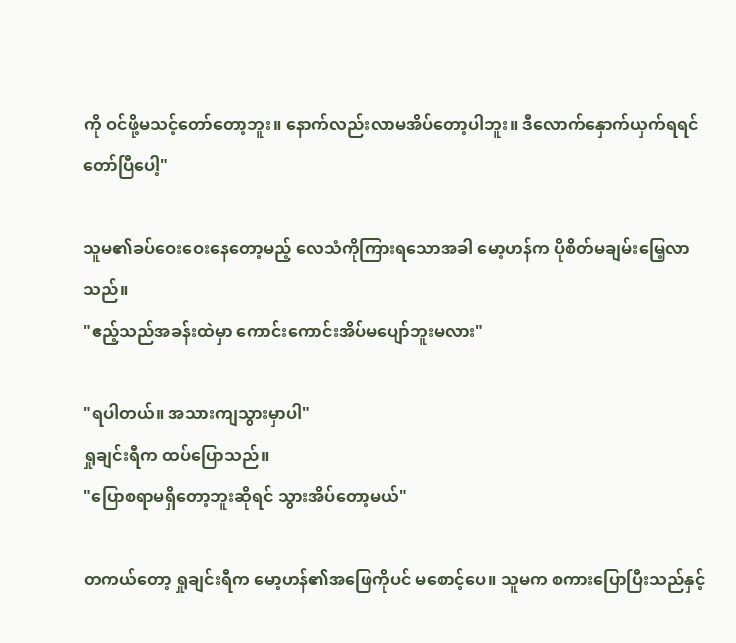ကို ဝင်ဖို့မသင့်တော်တော့ဘူး။ နောက်လည်းလာမအိပ်တော့ပါဘူး။ ဒီလောက်နှောက်ယှက်ရရင်တော်ပြီပေါ့"

သူမ၏ခပ်ဝေးဝေးနေတော့မည့် လေသံကိုကြားရသောအခါ မော့ဟန်က ပိုစိတ်မချမ်းမြေ့လာသည်။
"ဧည့်သည်အခန်းထဲမှာ ကောင်းကောင်းအိပ်မပျော်ဘူးမလား"

"ရပါတယ်။ အသားကျသွားမှာပါ"
ရှုချင်းရီက ထပ်ပြောသည်။
"ပြောစရာမရှိတော့ဘူးဆိုရင် သွားအိပ်တော့မယ်"

တကယ်တော့ ရှုချင်းရီက မော့ဟန်၏အဖြေကိုပင် မစောင့်ပေ။ သူမက စကားပြောပြီးသည်နှင့်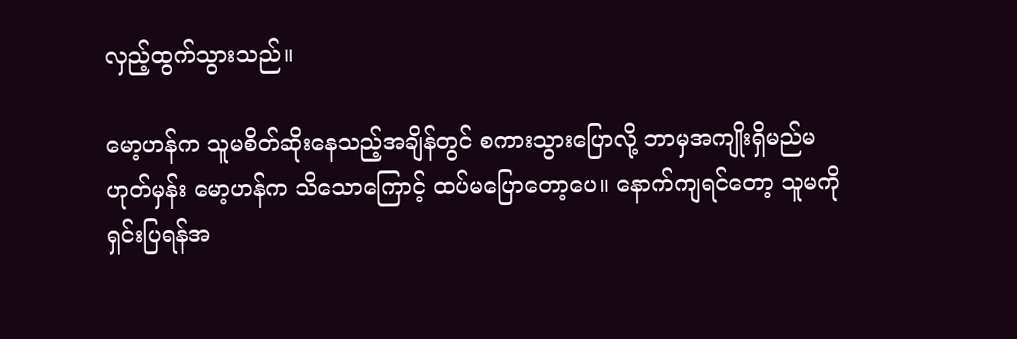လှည့်ထွက်သွားသည်။

မော့ဟန်က သူမစိတ်ဆိုးနေသည့်အချိန်တွင် စကားသွားပြောလို့ ဘာမှအကျိုးရှိမည်မဟုတ်မှန်း မော့ဟန်က သိသောကြောင့် ထပ်မပြောတော့ပေ။ နောက်ကျရင်တော့ သူမကို ရှင်းပြရန်အ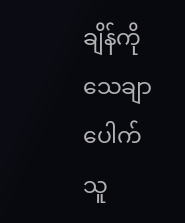ချိန်ကို သေချာပေါက် သူ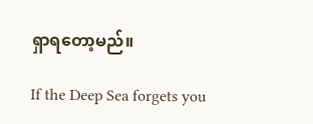ရှာရတော့မည်။

If the Deep Sea forgets you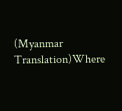(Myanmar Translation)Where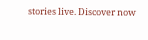stories live. Discover now